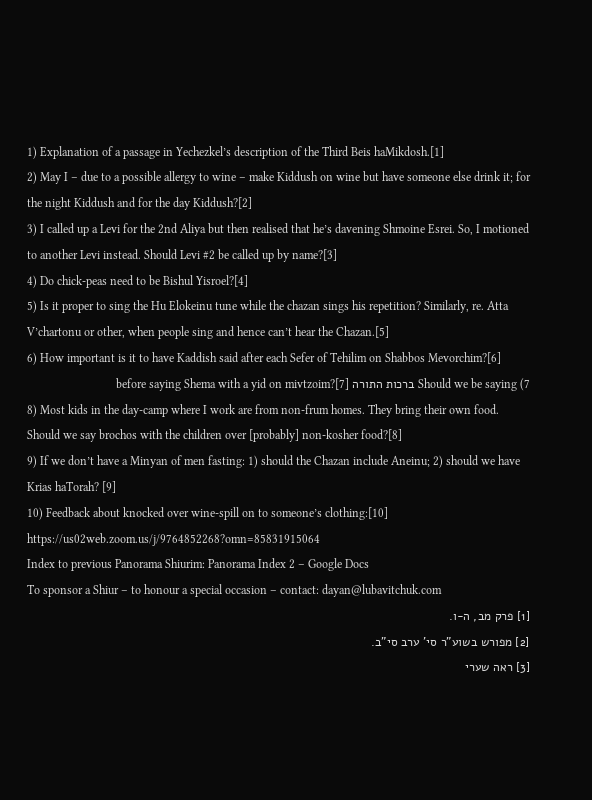1) Explanation of a passage in Yechezkel’s description of the Third Beis haMikdosh.[1]
2) May I – due to a possible allergy to wine – make Kiddush on wine but have someone else drink it; for the night Kiddush and for the day Kiddush?[2]
3) I called up a Levi for the 2nd Aliya but then realised that he’s davening Shmoine Esrei. So, I motioned to another Levi instead. Should Levi #2 be called up by name?[3]
4) Do chick-peas need to be Bishul Yisroel?[4]
5) Is it proper to sing the Hu Elokeinu tune while the chazan sings his repetition? Similarly, re. Atta V’chartonu or other, when people sing and hence can’t hear the Chazan.[5]
6) How important is it to have Kaddish said after each Sefer of Tehilim on Shabbos Mevorchim?[6]
7) Should we be saying ברכות התורה before saying Shema with a yid on mivtzoim?[7]
8) Most kids in the day-camp where I work are from non-frum homes. They bring their own food. Should we say brochos with the children over [probably] non-kosher food?[8]
9) If we don’t have a Minyan of men fasting: 1) should the Chazan include Aneinu; 2) should we have Krias haTorah? [9]
10) Feedback about knocked over wine-spill on to someone’s clothing:[10]
https://us02web.zoom.us/j/9764852268?omn=85831915064
Index to previous Panorama Shiurim: Panorama Index 2 – Google Docs
To sponsor a Shiur – to honour a special occasion – contact: dayan@lubavitchuk.com
[1] פרק מב, ה-ו.
[2] מפורש בשוע”ר סי’ ערב סי”ב.
[3] ראה שערי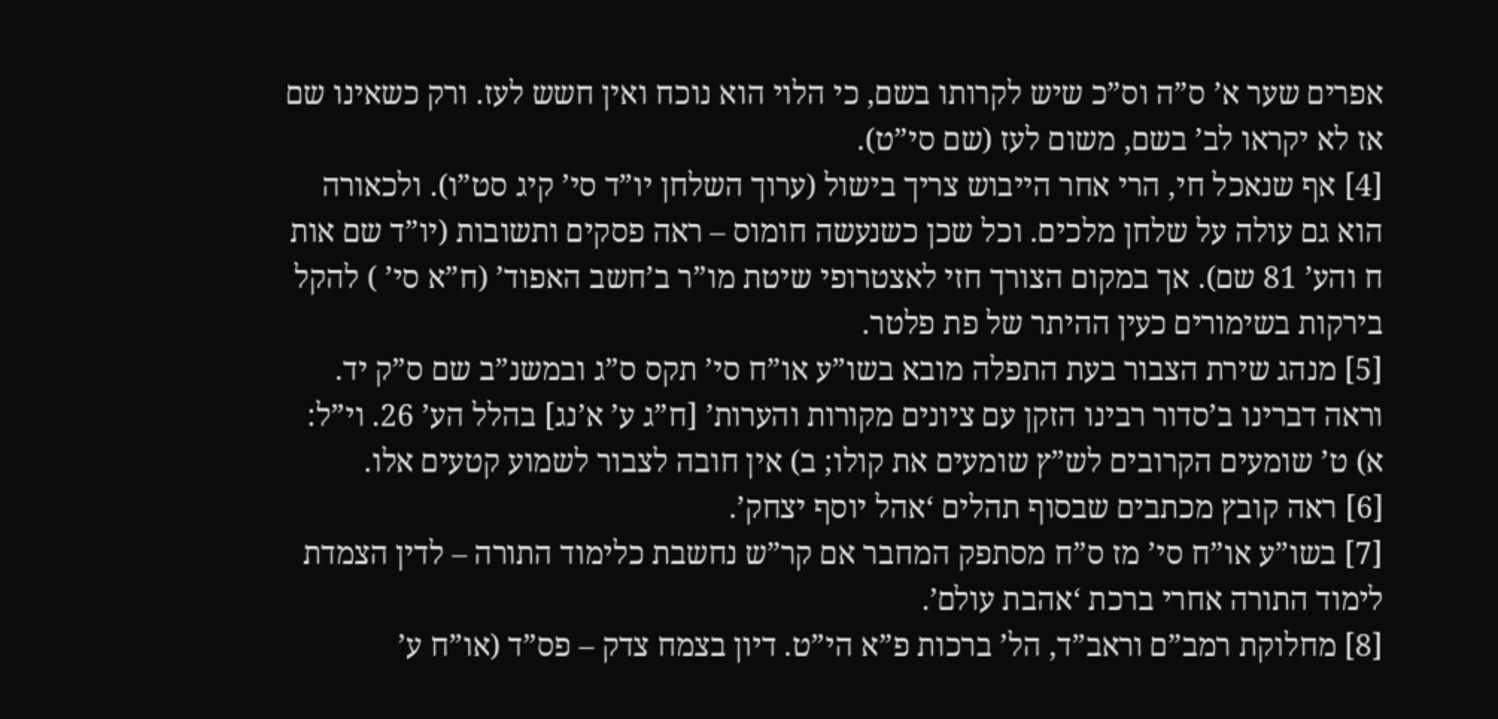אפרים שער א’ ס”ה וס”כ שיש לקרותו בשם, כי הלוי הוא נוכח ואין חשש לעז. ורק כשאינו שם אז לא יקראו לב’ בשם, משום לעז (שם סי”ט).
[4] אף שנאכל חי, הרי אחר הייבוש צריך בישול (ערוך השלחן יו”ד סי’ קיג סט”ו). ולכאורה הוא גם עולה על שלחן מלכים. וכל שכן כשנעשה חומוס – ראה פסקים ותשובות (יו”ד שם אות ח והע’ 81 שם). אך במקום הצורך חזי לאצטרופי שיטת מו”ר ב’חשב האפוד’ (ח”א סי’ ) להקל בירקות בשימורים כעין ההיתר של פת פלטר.
[5] מנהג שירת הצבור בעת התפלה מובא בשו”ע או”ח סי’ תקס ס”ג ובמשנ”ב שם ס”ק יד. וראה דברינו ב’סדור רבינו הזקן עם ציונים מקורות והערות’ [ח”ג ע’ א’נג] בהלל הע’ 26. וי”ל: א) ט’ שומעים הקרובים לש”ץ שומעים את קולו; ב) אין חובה לצבור לשמוע קטעים אלו.
[6] ראה קובץ מכתבים שבסוף תהלים ‘אהל יוסף יצחק’.
[7] בשו”ע או”ח סי’ מז ס”ח מסתפק המחבר אם קר”ש נחשבת כלימוד התורה – לדין הצמדת לימוד התורה אחרי ברכת ‘אהבת עולם’.
[8] מחלוקת רמב”ם וראב”ד, הל’ ברכות פ”א הי”ט. דיון בצמח צדק – פס”ד (או”ח ע’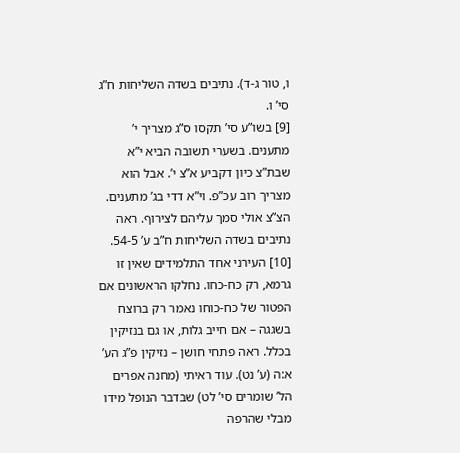ו, טור ג-ד). נתיבים בשדה השליחות ח”ג סי’ ו.
[9] בשו”ע סי’ תקסו ס”ג מצריך י’ מתענים. בשערי תשובה הביא י”א שבת”צ כיון דקביע א”צ י’. אבל הוא מצריך רוב עכ”פ. וי”א דדי בג’ מתענים. הצ”צ אולי סמך עליהם לצירוף. ראה נתיבים בשדה השליחות ח”ב ע’ 54-5.
[10] העירני אחד התלמידים שאין זו גרמא, רק כח-כחו. נחלקו הראשונים אם הפטור של כח-כוחו נאמר רק ברוצח בשגגה – אם חייב גלות, או גם בנזיקין בכלל. ראה פתחי חושן – נזיקין פ”ג הע’ א:ה (ע’ נט). עוד ראיתי (מחנה אפרים הל’ שומרים סי’ לט) שבדבר הנופל מידו מבלי שהרפה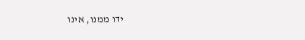ידו ממנו, אינו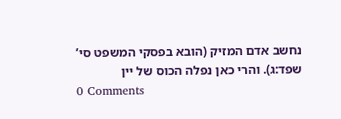נחשב אדם המזיק (הובא בפסקי המשפט סי’ שפד:ג). והרי כאן נפלה הכוס של יין
0 Comments